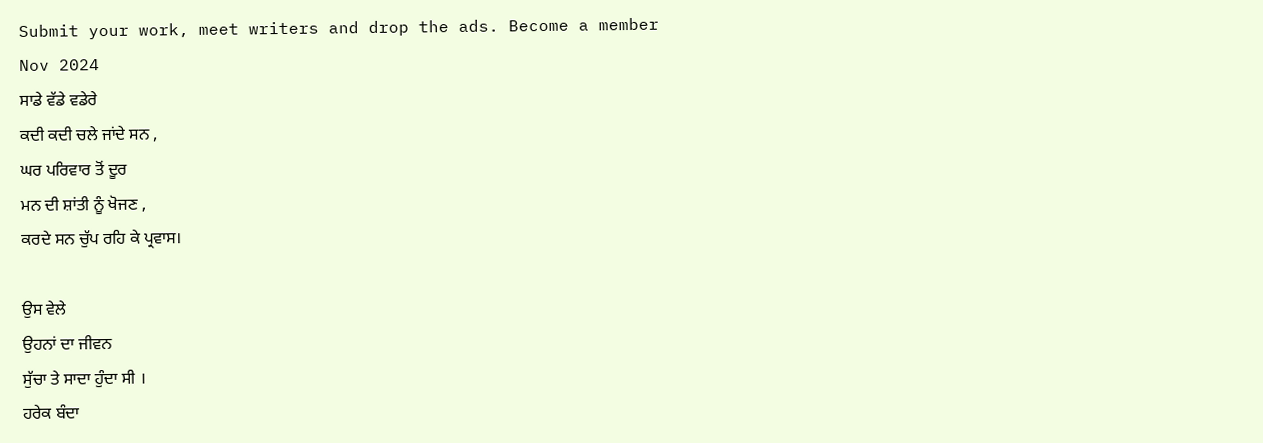Submit your work, meet writers and drop the ads. Become a member
Nov 2024
ਸਾਡੇ ਵੱਡੇ ਵਡੇਰੇ
ਕਦੀ ਕਦੀ ਚਲੇ ਜਾਂਦੇ ਸਨ ,
ਘਰ ਪਰਿਵਾਰ ਤੋਂ ਦੂਰ
ਮਨ ਦੀ ਸ਼ਾਂਤੀ ਨੂੰ ਖੋਜਣ ,
ਕਰਦੇ ਸਨ ਚੁੱਪ ਰਹਿ ਕੇ ਪ੍ਰਵਾਸ।

ਉਸ ਵੇਲੇ
ਉਹਨਾਂ ਦਾ ਜੀਵਨ
ਸੁੱਚਾ ਤੇ ਸਾਦਾ ਹੁੰਦਾ ਸੀ ।
ਹਰੇਕ ਬੰਦਾ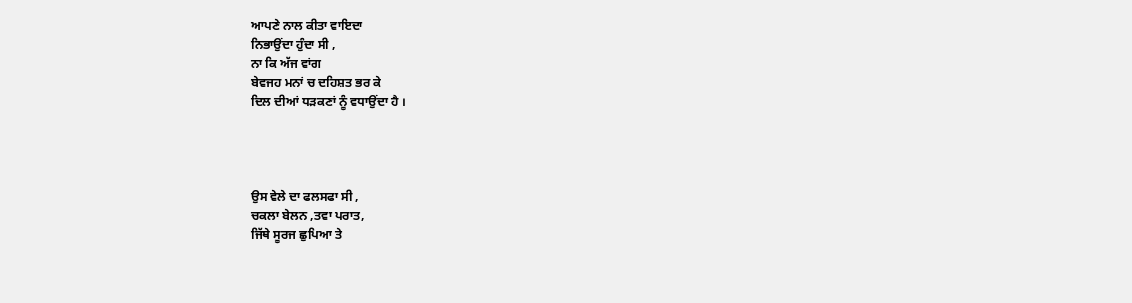ਆਪਣੇ ਨਾਲ ਕੀਤਾ ਵਾਇਦਾ
ਨਿਭਾਉਂਦਾ ਹੁੰਦਾ ਸੀ ,
ਨਾ ਕਿ ਅੱਜ ਵਾਂਗ
ਬੇਵਜਹ ਮਨਾਂ ਚ ਦਹਿਸ਼ਤ ਭਰ ਕੇ
ਦਿਲ ਦੀਆਂ ਧੜਕਣਾਂ ਨੂੰ ਵਧਾਉਂਦਾ ਹੈ ।




ਉਸ ਵੇਲੇ ਦਾ ਫਲਸਫਾ ਸੀ ,
ਚਕਲਾ ਬੇਲਨ ,ਤਵਾ ਪਰਾਤ,
ਜਿੱਥੇ ਸੂਰਜ ਛੁਪਿਆ ਤੇ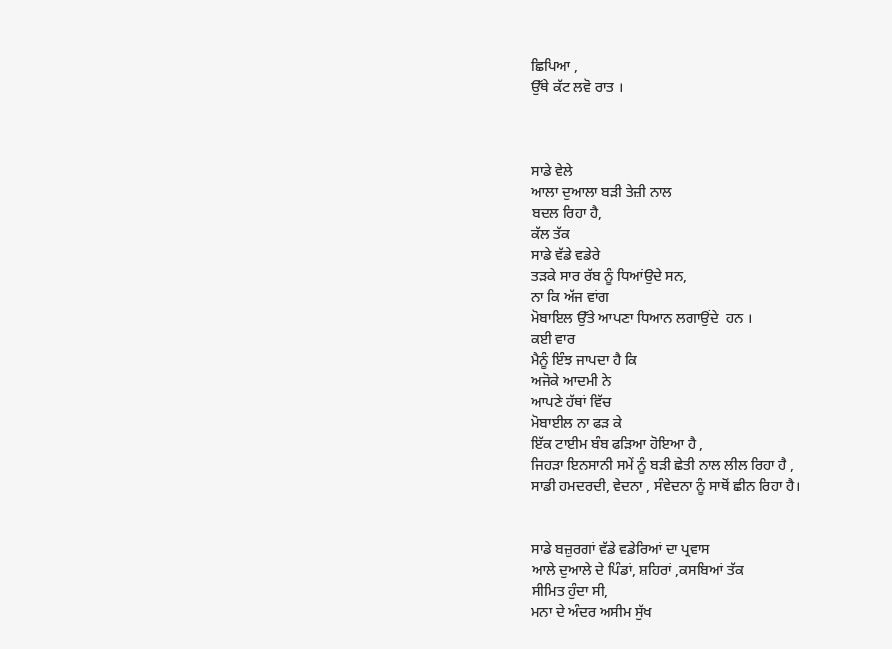ਛਿਪਿਆ ,
ਉੱਥੇ ਕੱਟ ਲਵੋ ਰਾਤ ।



ਸਾਡੇ ਵੇਲੇ
ਆਲਾ ਦੁਆਲਾ ਬੜੀ ਤੇਜ਼ੀ ਨਾਲ
ਬਦਲ ਰਿਹਾ ਹੈ,
ਕੱਲ ਤੱਕ
ਸਾਡੇ ਵੱਡੇ ਵਡੇਰੇ
ਤੜਕੇ ਸਾਰ ਰੱਬ ਨੂੰ ਧਿਆਂਉਦੇ ਸਨ,
ਨਾ ਕਿ ਅੱਜ ਵਾਂਗ
ਮੋਬਾਇਲ ਉੱਤੇ ਆਪਣਾ ਧਿਆਨ ਲਗਾਉਂਦੇ  ਹਨ ।
ਕਈ ਵਾਰ
ਮੈਨੂੰ ਇੰਝ ਜਾਪਦਾ ਹੈ ਕਿ
ਅਜੋਕੇ ਆਦਮੀ ਨੇ
ਆਪਣੇ ਹੱਥਾਂ ਵਿੱਚ
ਮੋਬਾਈਲ ਨਾ ਫੜ ਕੇ
ਇੱਕ ਟਾਈਮ ਬੰਬ ਫੜਿਆ ਹੋਇਆ ਹੈ ,
ਜਿਹੜਾ ਇਨਸਾਨੀ ਸਮੇਂ ਨੂੰ ਬੜੀ ਛੇਤੀ ਨਾਲ ਲੀਲ ਰਿਹਾ ਹੈ ,
ਸਾਡੀ ਹਮਦਰਦੀ, ਵੇਦਨਾ , ਸੰਵੇਦਨਾ ਨੂੰ ਸਾਥੋਂ ਛੀਨ ਰਿਹਾ ਹੈ।


ਸਾਡੇ ਬਜ਼ੁਰਗਾਂ ਵੱਡੇ ਵਡੇਰਿਆਂ ਦਾ ਪ੍ਰਵਾਸ
ਆਲੇ ਦੁਆਲੇ ਦੇ ਪਿੰਡਾਂ, ਸ਼ਹਿਰਾਂ ,ਕਸਬਿਆਂ ਤੱਕ
ਸੀਮਿਤ ਹੁੰਦਾ ਸੀ,
ਮਨਾ ਦੇ ਅੰਦਰ ਅਸੀਮ ਸੁੱਖ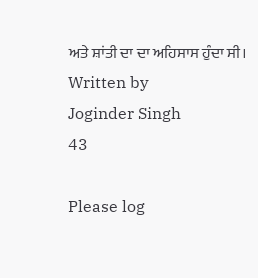ਅਤੇ ਸ਼ਾਂਤੀ ਦਾ ਦਾ ਅਹਿਸਾਸ ਹੁੰਦਾ ਸੀ।
Written by
Joginder Singh
43

Please log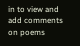in to view and add comments on poems